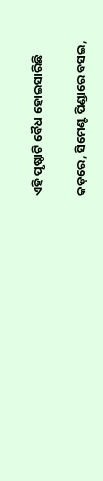ଏହି ପୃଷ୍ଠାଟି ବୈଧ ହୋଇସାରିଛି

କଡ଼ରେ, ସିମେଣ୍ଟ ପିଣ୍ଡାରେ ବସଇ,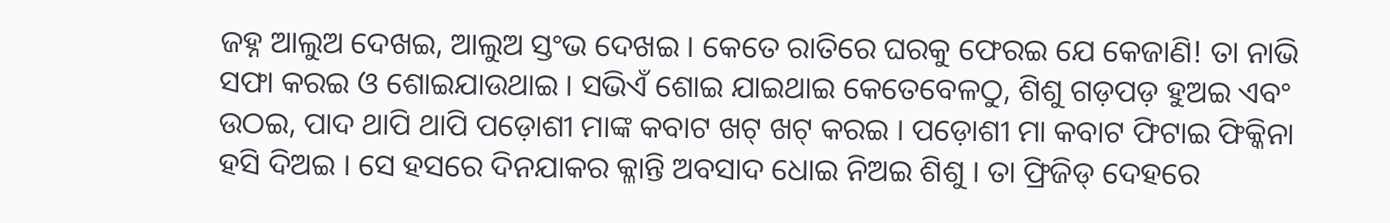ଜହ୍ନ ଆଲୁଅ ଦେଖଇ, ଆଲୁଅ ସ୍ତଂଭ ଦେଖଇ । କେତେ ରାତିରେ ଘରକୁ ଫେରଇ ଯେ କେଜାଣି! ତା ନାଭି ସଫା କରଇ ଓ ଶୋଇଯାଉଥାଇ । ସଭିଏଁ ଶୋଇ ଯାଇଥାଇ କେତେବେଳଠୁ, ଶିଶୁ ଗଡ଼ପଡ଼ ହୁଅଇ ଏବଂ ଉଠଇ, ପାଦ ଥାପି ଥାପି ପଡ଼ୋଶୀ ମାଙ୍କ କବାଟ ଖଟ୍ ଖଟ୍ କରଇ । ପଡ଼ୋଶୀ ମା କବାଟ ଫିଟାଇ ଫିକ୍କିନା ହସି ଦିଅଇ । ସେ ହସରେ ଦିନଯାକର କ୍ଳାନ୍ତି ଅବସାଦ ଧୋଇ ନିଅଇ ଶିଶୁ । ତା ଫ୍ରିଜିଡ୍ ଦେହରେ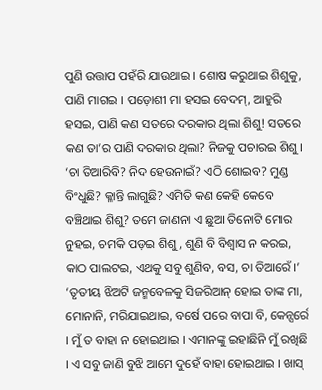ପୁଣି ଉତ୍ତାପ ପହଁରି ଯାଉଥାଇ । ଶୋଷ କରୁଥାଇ ଶିଶୁକୁ, ପାଣି ମାଗଇ । ପଡ଼ୋଶୀ ମା ହସଇ ବେଦମ୍, ଆହୁରି ହସଇ, ପାଣି କଣ ସତରେ ଦରକାର ଥିଲା ଶିଶୁ! ସତରେ କଣ ତା’ର ପାଣି ଦରକାର ଥିଲା? ନିଜକୁ ପଚାରଇ ଶିଶୁ । ‘ଚା ତିଆରିବି? ନିଦ ହେଉନାଇଁ? ଏଠି ଶୋଇବ? ମୁଣ୍ଡ ବିଂଧୁଛି? କ୍ଳାନ୍ତି ଲାଗୁଛି? ଏମିତି କଣ କେହି କେବେ ବଞ୍ଚିଥାଇ ଶିଶୁ? ତମେ ଜାଣନା ଏ ଛୁଆ ତିନୋଟି ମୋର ନୁହଇ, ଚମକି ପଡ଼ଇ ଶିଶୁ, ଶୁଣି ବି ବିଶ୍ୱାସ ନ କରଇ, କାଠ ପାଲଟଇ, ଏଥକୁ ସବୁ ଶୁଣିବ, ବସ, ଚା ତିଆରେଁ ।’ ‘ତୃତୀୟ ଝିଅଟି ଜନ୍ମବେଳକୁ ସିଜରିଆନ୍ ହୋଇ ତାଙ୍କ ମା, ମୋନାନି, ମରିଯାଇଥାଇ, ବର୍ଷେ ପରେ ବାପା ବି, କେନ୍ସର୍ରେ । ମୁଁ ତ ବାହା ନ ହୋଇଥାଇ । ଏମାନଙ୍କୁ ଇହାଛିନି ମୁଁ ରଖିଛି । ଏ ସବୁ ଜାଣି ବୁଝି ଆମେ ଦୁହେଁ ବାହା ହୋଇଥାଇ । ଖାସ୍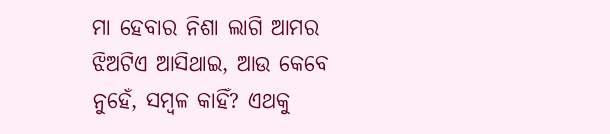ମା ହେବାର ନିଶା ଲାଗି ଆମର ଝିଅଟିଏ ଆସିଥାଇ, ଆଉ କେବେ ନୁହେଁ, ସମ୍ବଳ କାହିଁ? ଏଥକୁ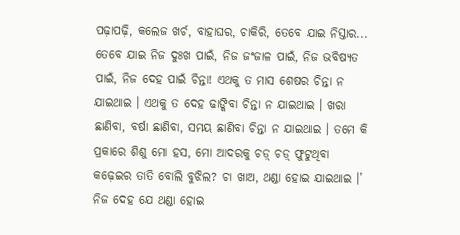ପଢ଼ାପଢ଼ି, କଲେଜ ଖର୍ଚ, ବାହାଘର, ଚାକିରି, ତେବେ ଯାଇ ନିସ୍ତାର... ତେବେ ଯାଇ ନିଜ ଦୁଃଖ ପାଇଁ, ନିଜ ଜଂଜାଳ ପାଇଁ, ନିଜ ଭବିଷ୍ୟତ ପାଇଁ, ନିଜ ଦେହ ପାଇଁ ଚିନ୍ତା! ଏଥକୁ ତ ମାସ ଶେଷର ଚିନ୍ତା ନ ଯାଇଥାଇ । ଏଥକୁ ତ ଦେହ ଢାଙ୍କିବା ଚିନ୍ତା ନ ଯାଇଥାଇ । ଖରା ଛାଣିବା, ବର୍ଷା ଛାଣିବା, ସମୟ ଛାଣିବା ଚିନ୍ତା ନ ଯାଇଥାଇ । ତମେ କି ପ୍ରକାରେ ଶିଶୁ ମୋ ହସ, ମୋ ଆଦରକୁ ଚଡ଼୍ ଚଡ଼୍ ଫୁଟୁଥିବା କଢ଼େଇର ତାତି ବୋଲି ବୁଝିଲ? ଚା ଖାଅ, ଥଣ୍ଡା ହୋଇ ଯାଇଥାଇ ।’ ନିଜ ଦେହ ଯେ ଥଣ୍ଡା ହୋଇ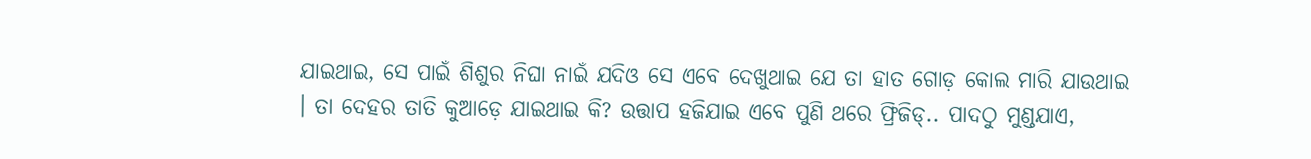ଯାଇଥାଇ, ସେ ପାଇଁ ଶିଶୁର ନିଘା ନାଇଁ ଯଦିଓ ସେ ଏବେ ଦେଖୁଥାଇ ଯେ ତା ହାତ ଗୋଡ଼ କୋଲ ମାରି ଯାଉଥାଇ । ତା ଦେହର ତାତି କୁଆଡ଼େ ଯାଇଥାଇ କି? ଉତ୍ତାପ ହଜିଯାଇ ଏବେ ପୁଣି ଥରେ ଫ୍ରିଜିଡ୍.. ପାଦଠୁ ମୁଣ୍ଡଯାଏ,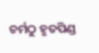ଚର୍ମଠୁ ହୃତପିଣ୍ଡ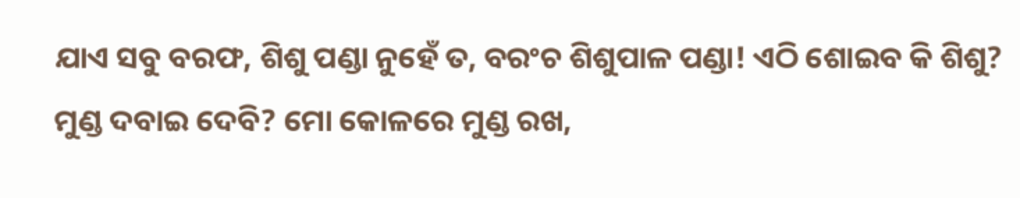ଯାଏ ସବୁ ବରଫ, ଶିଶୁ ପଣ୍ଡା ନୁହେଁ ତ, ବରଂଚ ଶିଶୁପାଳ ପଣ୍ଡା! ଏଠି ଶୋଇବ କି ଶିଶୁ? ମୁଣ୍ଡ ଦବାଇ ଦେବି? ମୋ କୋଳରେ ମୁଣ୍ଡ ରଖ,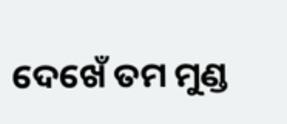ଦେଖେଁ ତମ ମୁଣ୍ଡ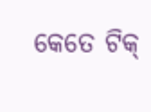କେତେ ଟିକ୍